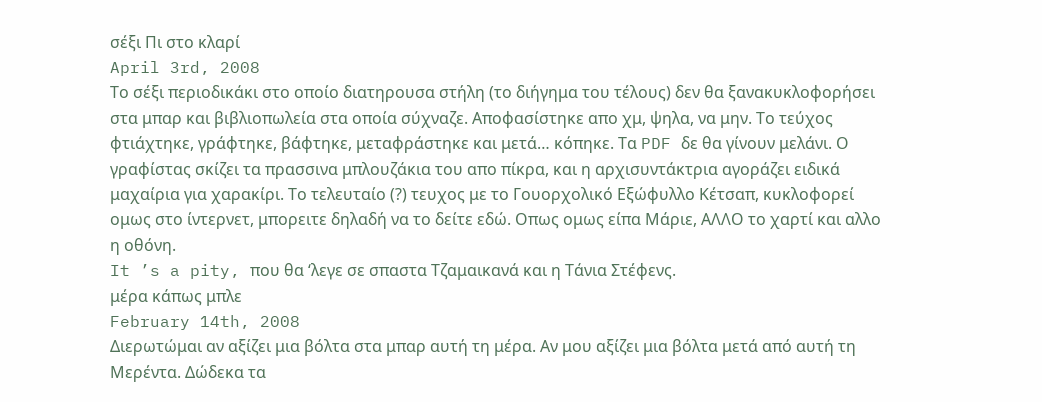σέξι Πι στο κλαρί
April 3rd, 2008
Το σέξι περιοδικάκι στο οποίο διατηρουσα στήλη (το διήγημα του τέλους) δεν θα ξανακυκλοφορήσει στα μπαρ και βιβλιοπωλεία στα οποία σύχναζε. Αποφασίστηκε απο χμ, ψηλα, να μην. Το τεύχος φτιάχτηκε, γράφτηκε, βάφτηκε, μεταφράστηκε και μετά… κόπηκε. Τα PDF δε θα γίνουν μελάνι. Ο γραφίστας σκίζει τα πρασσινα μπλουζάκια του απο πίκρα, και η αρχισυντάκτρια αγοράζει ειδικά μαχαίρια για χαρακίρι. Το τελευταίο (?) τευχος με το Γουορχολικό Εξώφυλλο Κέτσαπ, κυκλοφορεί ομως στο ίντερνετ, μπορειτε δηλαδή να το δείτε εδώ. Οπως ομως είπα Μάριε, ΑΛΛΟ το χαρτί και αλλο η οθόνη.
It ’s a pity, που θα ‘λεγε σε σπαστα Τζαμαικανά και η Τάνια Στέφενς.
μέρα κάπως μπλε
February 14th, 2008
Διερωτώμαι αν αξίζει μια βόλτα στα μπαρ αυτή τη μέρα. Αν μου αξίζει μια βόλτα μετά από αυτή τη Μερέντα. Δώδεκα τα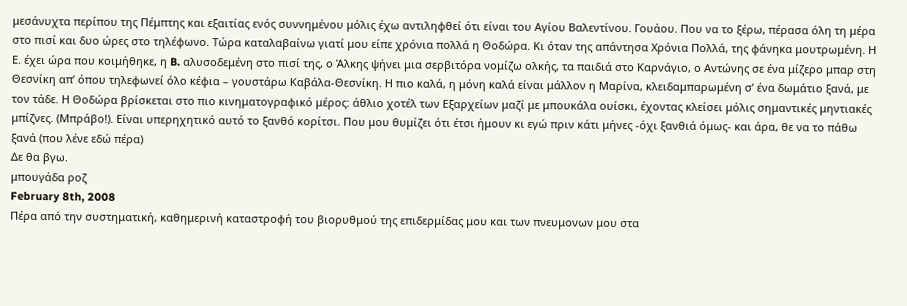μεσάνυχτα περίπου της Πέμπτης και εξαιτίας ενός συννημένου μόλις έχω αντιληφθεί ότι είναι του Αγίου Βαλεντίνου. Γουάου. Που να το ξέρω, πέρασα όλη τη μέρα στο πισί και δυο ώρες στο τηλέφωνο. Τώρα καταλαβαίνω γιατί μου είπε χρόνια πολλά η Θοδώρα. Κι όταν της απάντησα Χρόνια Πολλά, της φάνηκα μουτρωμένη. Η Ε. έχει ώρα που κοιμήθηκε, η B. αλυσοδεμένη στο πισί της, ο Άλκης ψήνει μια σερβιτόρα νομίζω ολκής, τα παιδιά στο Καρνάγιο, ο Αντώνης σε ένα μίζερο μπαρ στη Θεσνίκη απ’ όπου τηλεφωνεί όλο κέφια – γουστάρω Καβάλα-Θεσνίκη. Η πιο καλά, η μόνη καλά είναι μάλλον η Μαρίνα, κλειδαμπαρωμένη σ’ ένα δωμάτιο ξανά, με τον τάδε. Η Θοδώρα βρίσκεται στο πιο κινηματογραφικό μέρος: άθλιο χοτέλ των Εξαρχείων μαζί με μπουκάλα ουίσκι, έχοντας κλείσει μόλις σημαντικές μηντιακές μπίζνες. (Μπράβο!). Είναι υπερηχητικό αυτό το ξανθό κορίτσι. Που μου θυμίζει ότι έτσι ήμουν κι εγώ πριν κάτι μήνες -όχι ξανθιά όμως- και άρα, θε να το πάθω ξανά (που λένε εδώ πέρα)
Δε θα βγω.
μπουγάδα ροζ
February 8th, 2008
Πέρα από την συστηματική, καθημερινή καταστροφή του βιορυθμού της επιδερμίδας μου και των πνευμονων μου στα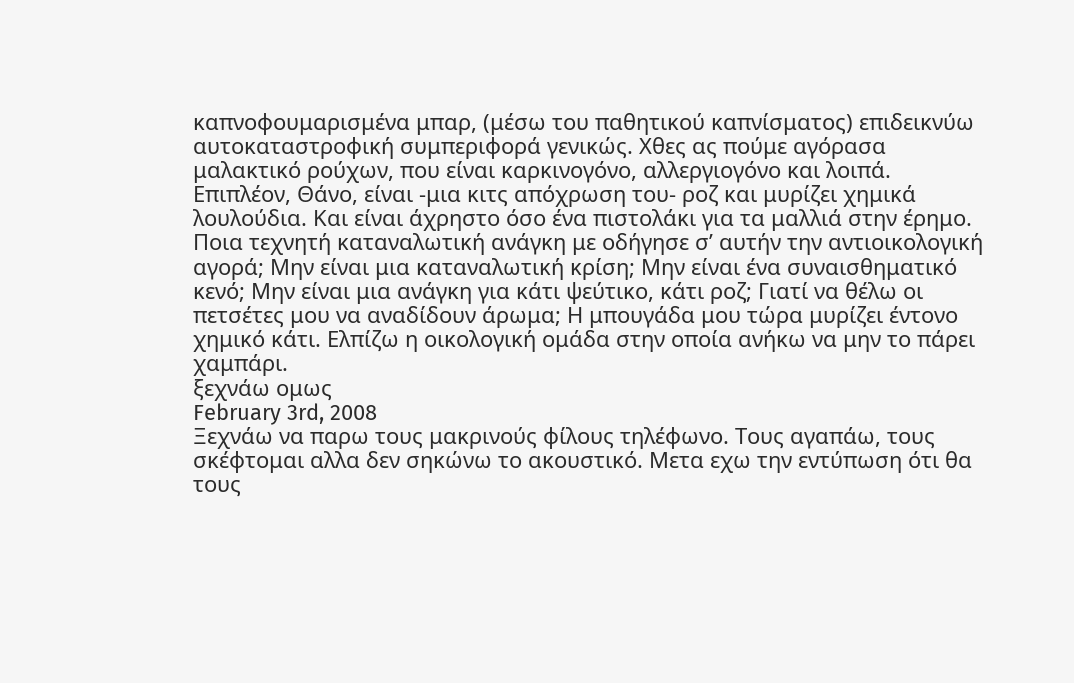καπνοφουμαρισμένα μπαρ, (μέσω του παθητικού καπνίσματος) επιδεικνύω αυτοκαταστροφική συμπεριφορά γενικώς. Χθες ας πούμε αγόρασα μαλακτικό ρούχων, που είναι καρκινογόνο, αλλεργιογόνο και λοιπά. Επιπλέον, Θάνο, είναι -μια κιτς απόχρωση του- ροζ και μυρίζει χημικά λουλούδια. Και είναι άχρηστο όσο ένα πιστολάκι για τα μαλλιά στην έρημο. Ποια τεχνητή καταναλωτική ανάγκη με οδήγησε σ’ αυτήν την αντιοικολογική αγορά; Μην είναι μια καταναλωτική κρίση; Μην είναι ένα συναισθηματικό κενό; Μην είναι μια ανάγκη για κάτι ψεύτικο, κάτι ροζ; Γιατί να θέλω οι πετσέτες μου να αναδίδουν άρωμα; Η μπουγάδα μου τώρα μυρίζει έντονο χημικό κάτι. Ελπίζω η οικολογική ομάδα στην οποία ανήκω να μην το πάρει χαμπάρι.
ξεχνάω ομως
February 3rd, 2008
Ξεχνάω να παρω τους μακρινούς φίλους τηλέφωνο. Τους αγαπάω, τους σκέφτομαι αλλα δεν σηκώνω το ακουστικό. Μετα εχω την εντύπωση ότι θα τους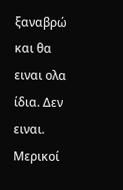ξαναβρώ και θα ειναι ολα ίδια. Δεν ειναι. Μερικοί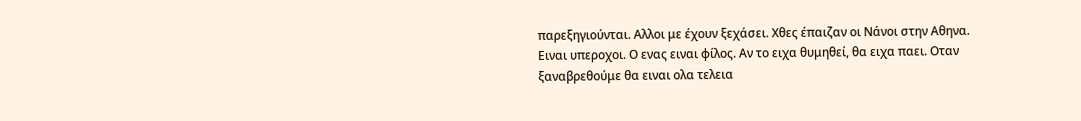παρεξηγιούνται. Αλλοι με έχουν ξεχάσει. Χθες έπαιζαν οι Νάνοι στην Αθηνα. Ειναι υπεροχοι. Ο ενας ειναι φίλος. Αν το ειχα θυμηθεί, θα ειχα παει. Οταν ξαναβρεθούμε θα ειναι ολα τελεια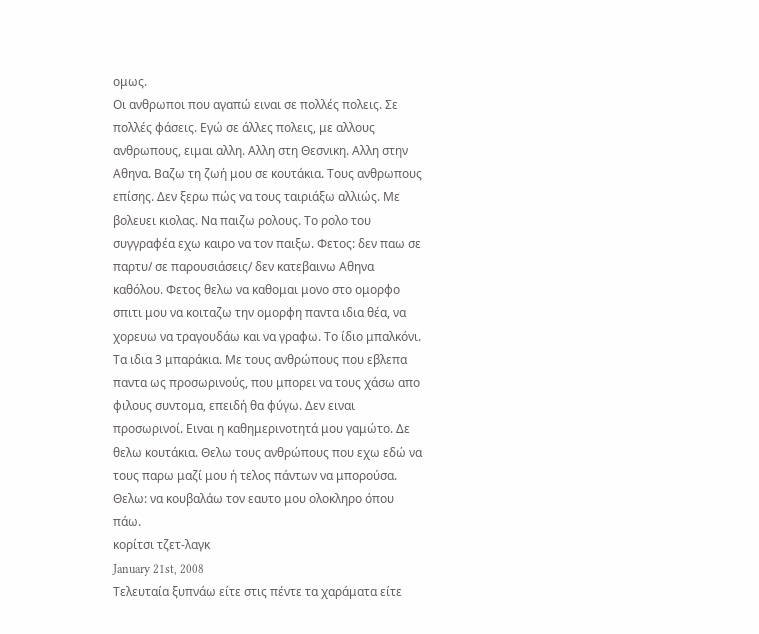ομως.
Οι ανθρωποι που αγαπώ ειναι σε πολλές πολεις. Σε πολλές φάσεις. Εγώ σε άλλες πολεις, με αλλους ανθρωπους, ειμαι αλλη. Αλλη στη Θεσνικη. Αλλη στην Αθηνα. Βαζω τη ζωή μου σε κουτάκια. Τους ανθρωπους επίσης. Δεν ξερω πώς να τους ταιριάξω αλλιώς. Με βολευει κιολας. Να παιζω ρολους. Το ρολο του συγγραφέα εχω καιρο να τον παιξω. Φετος: δεν παω σε παρτυ/ σε παρουσιάσεις/ δεν κατεβαινω Αθηνα καθόλου. Φετος θελω να καθομαι μονο στο ομορφο σπιτι μου να κοιταζω την ομορφη παντα ιδια θέα, να χορευω να τραγουδάω και να γραφω. Το ίδιο μπαλκόνι. Τα ιδια 3 μπαράκια. Με τους ανθρώπους που εβλεπα παντα ως προσωρινούς, που μπορει να τους χάσω απο φιλους συντομα, επειδή θα φύγω. Δεν ειναι προσωρινοί. Ειναι η καθημερινοτητά μου γαμώτο. Δε θελω κουτάκια. Θελω τους ανθρώπους που εχω εδώ να τους παρω μαζί μου ή τελος πάντων να μπορούσα. Θελω: να κουβαλάω τον εαυτο μου ολοκληρο όπου πάω.
κορίτσι τζετ-λαγκ
January 21st, 2008
Τελευταία ξυπνάω είτε στις πέντε τα χαράματα είτε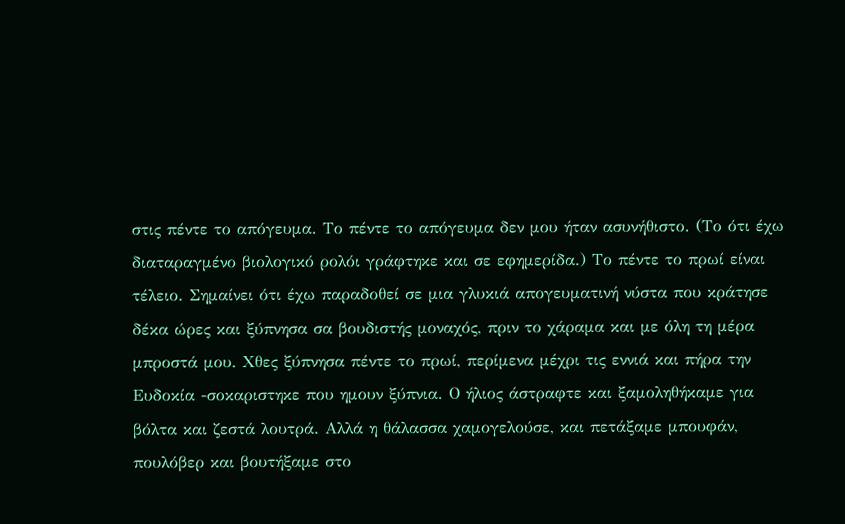στις πέντε το απόγευμα. Το πέντε το απόγευμα δεν μου ήταν ασυνήθιστο. (Το ότι έχω διαταραγμένο βιολογικό ρολόι γράφτηκε και σε εφημερίδα.) Το πέντε το πρωί είναι τέλειο. Σημαίνει ότι έχω παραδοθεί σε μια γλυκιά απογευματινή νύστα που κράτησε δέκα ώρες και ξύπνησα σα βουδιστής μοναχός, πριν το χάραμα και με όλη τη μέρα μπροστά μου. Χθες ξύπνησα πέντε το πρωί, περίμενα μέχρι τις εννιά και πήρα την Ευδοκία -σοκαριστηκε που ημουν ξύπνια. Ο ήλιος άστραφτε και ξαμοληθήκαμε για βόλτα και ζεστά λουτρά. Αλλά η θάλασσα χαμογελούσε, και πετάξαμε μπουφάν, πουλόβερ και βουτήξαμε στο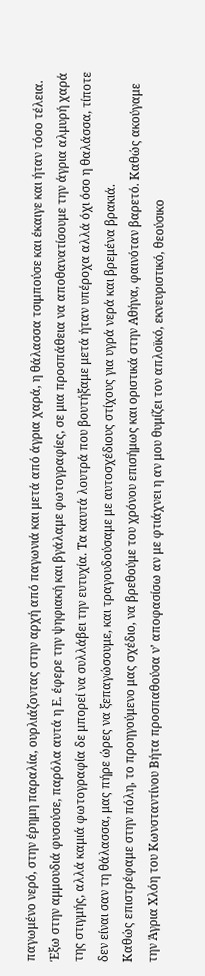παγωμένο νερό, στην έρημη παραλία, ουρλιάζοντας στην αρχή από παγωνιά και μετά από άγρια χαρά, η θάλασσα τσιμπούσε και έκαιγε και ήταν τόσο τέλεια. Έξω στην αμμουδιά φυσούσε, παρόλα αυτά η Ε. έφερε την ψηφιακή και βγάλαμε φωτογραφίες, σε μια προσπάθεια να αποθανατίσουμε την άγρια αλμυρή χαρά της στιγμής, αλλά καμιά φωτογραφία δε μπορεί να συλλάβει την ευτυχία. Τα καυτά λουτρά που βουτήξαμε μετά ήταν υπέροχα αλλά όχι όσο η θαλάσσα, τίποτε δεν είναι σαν τη θάλασσα, μας πήρε ώρες να ξεπαγώσουμε, και τραγουδούσαμε με αυτοσχέδιους στίχους για υγρά νερά και βρεμένα βρακιά.
Καθώς επιστρέφαμε στην πόλη, το προηγούμενο μας σχέδιο, να βρεθούμε του χρόνου επισήμως και οριστικά στην Αθήνα, φαινόταν βαρετό. Καθώς ακούγαμε την Άγρια Χλόη του Κωνσταντίνου Βήτα προσπαθούσα ν’ αποφασίσω αν με φτιάχνει η αν μου θυμίζει τον απλοϊκό, εκνευριστικό, θεούσικο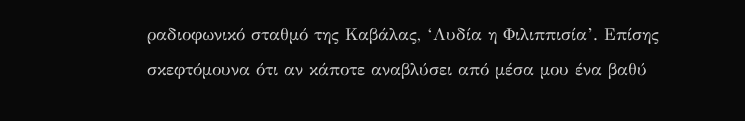ραδιοφωνικό σταθμό της Καβάλας, ‘Λυδία η Φιλιππισία’. Επίσης σκεφτόμουνα ότι αν κάποτε αναβλύσει από μέσα μου ένα βαθύ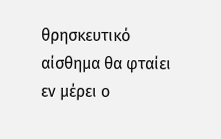θρησκευτικό αίσθημα θα φταίει εν μέρει ο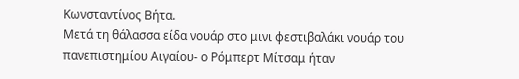Κωνσταντίνος Βήτα.
Μετά τη θάλασσα είδα νουάρ στο μινι φεστιβαλάκι νουάρ του πανεπιστημίου Αιγαίου- ο Ρόμπερτ Μίτσαμ ήταν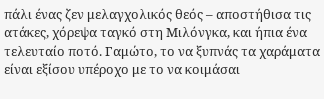πάλι ένας ζεν μελαγχολικός θεός – αποστήθισα τις ατάκες, χόρεψα ταγκό στη Μιλόνγκα, και ήπια ένα τελευταίο ποτό. Γαμώτο, το να ξυπνάς τα χαράματα είναι εξίσου υπέροχο με το να κοιμάσαι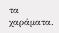τα χαράματα.